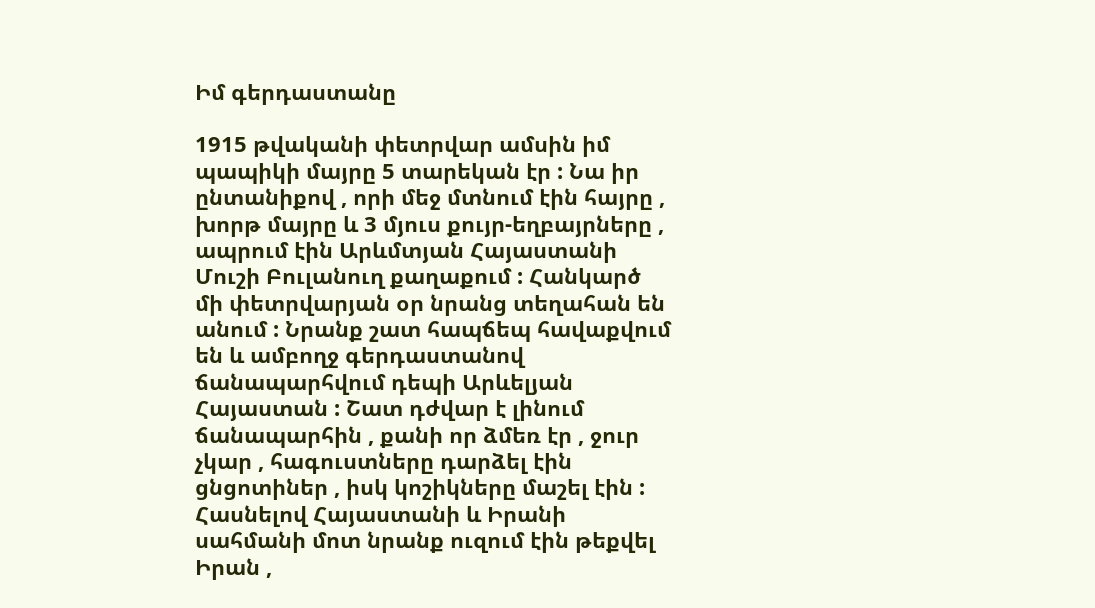Իմ գերդաստանը

1915 թվականի փետրվար ամսին իմ պապիկի մայրը 5 տարեկան էր : Նա իր ընտանիքով , որի մեջ մտնում էին հայրը , խորթ մայրը և 3 մյուս քույր-եղբայրները , ապրում էին Արևմտյան Հայաստանի Մուշի Բուլանուղ քաղաքում : Հանկարծ մի փետրվարյան օր նրանց տեղահան են անում : Նրանք շատ հապճեպ հավաքվում են և ամբողջ գերդաստանով ճանապարհվում դեպի Արևելյան Հայաստան : Շատ դժվար է լինում ճանապարհին , քանի որ ձմեռ էր , ջուր չկար , հագուստները դարձել էին ցնցոտիներ , իսկ կոշիկները մաշել էին : Հասնելով Հայաստանի և Իրանի սահմանի մոտ նրանք ուզում էին թեքվել Իրան ,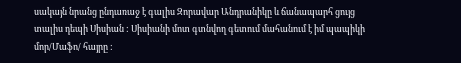սակայն նրանց ընդառաջ է գալիս Զորավար Անդրանիկը և ճանապարհ ցույց տալիս դեպի Սիսիան : Սիսիանի մոտ գտնվող գետում մահանում է իմ պապիկի մոր/Մաֆո/ հայրը :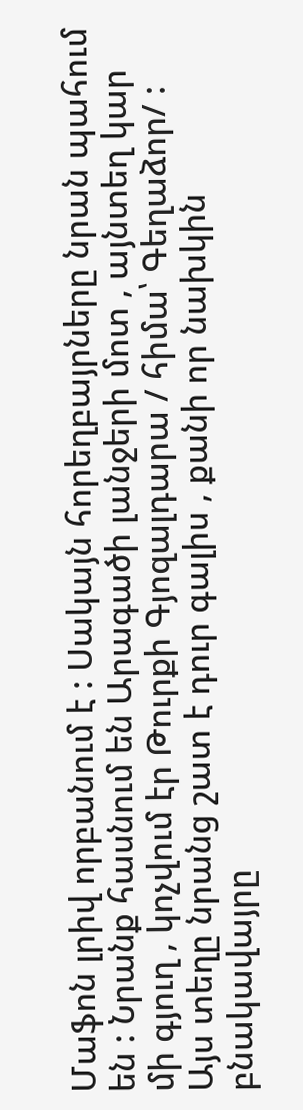Մաֆոն լրիվ որբանում է : Սակայն հորեղբայրները նրան պահում են : Նրանք հասնում են Արագածի լանջերի մոտ , այնտեղ կար մի գյուղ , կոչվում էր Թուրքի Գյոզալդարա / հիմա՝ Գեղաձոր/ : Այս տեղը նրանց շատ է դուր գալիս , քանի որ նախկին բնակավայրը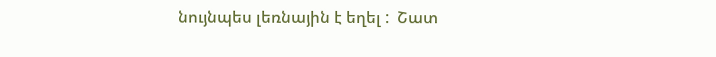նույնպես լեռնային է եղել :  Շատ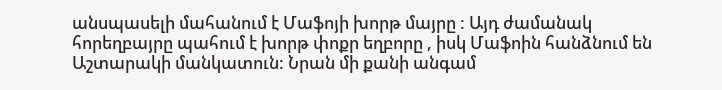անսպասելի մահանում է Մաֆոյի խորթ մայրը : Այդ ժամանակ հորեղբայրը պահում է խորթ փոքր եղբորը , իսկ Մաֆոին հանձնում են Աշտարակի մանկատուն: Նրան մի քանի անգամ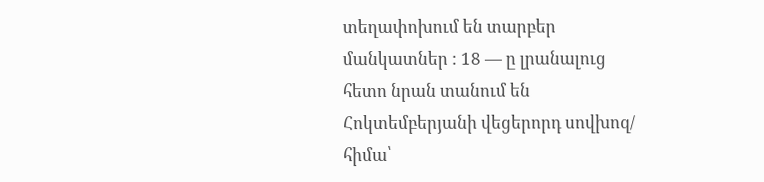տեղափոխում են տարբեր մանկատներ : 18 — ը լրանալուց հետո նրան տանում են Հոկտեմբերյանի վեցերորդ սովխոզ/ հիմա՝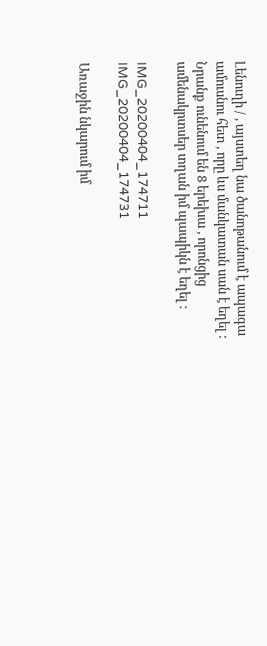Լենուղի / , այստեղ նա ծանոթանում է ապագա ամուսնու հետ , որը ևս մանկատան սան է եղել : Նրանք ունենում են 8 երեխա , որոնցից ամենակրտսեր տղան իմ պապիկն է եղել :

IMG_20200404_174711
IMG_20200404_174731

Առաջին նկարում իմ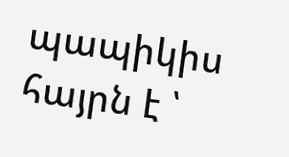պապիկիս հայրն է ՝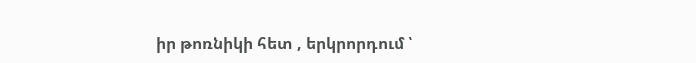իր թոռնիկի հետ , երկրորդում ՝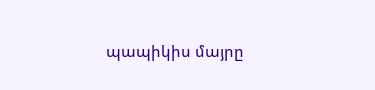պապիկիս մայրը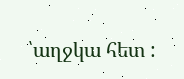՝աղջկա հետ :